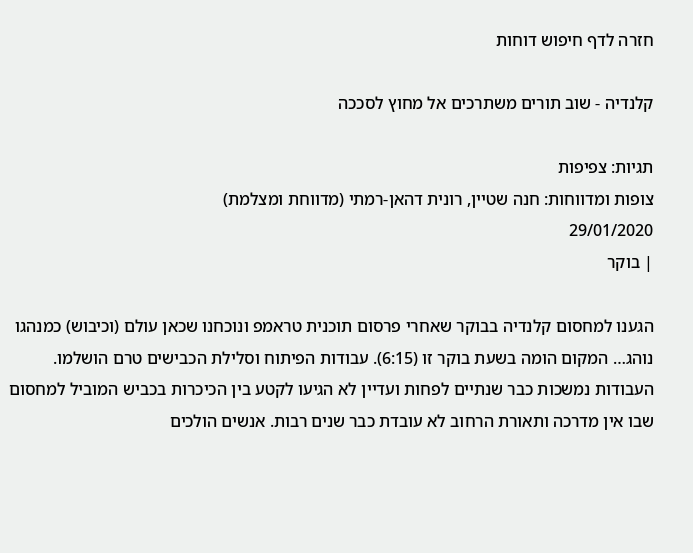חזרה לדף חיפוש דוחות

קלנדיה - שוב תורים משתרכים אל מחוץ לסככה

תגיות: צפיפות
צופות ומדווחות: חנה שטיין, רונית דהאן-רמתי (מדווחת ומצלמת)
29/01/2020
| בוקר

הגענו למחסום קלנדיה בבוקר שאחרי פרסום תוכנית טראמפ ונוכחנו שכאן עולם (וכיבוש) כמנהגו נוהג… המקום הומה בשעת בוקר זו (6:15). עבודות הפיתוח וסלילת הכבישים טרם הושלמו. העבודות נמשכות כבר שנתיים לפחות ועדיין לא הגיעו לקטע בין הכיכרות בכביש המוביל למחסום שבו אין מדרכה ותאורת הרחוב לא עובדת כבר שנים רבות. אנשים הולכים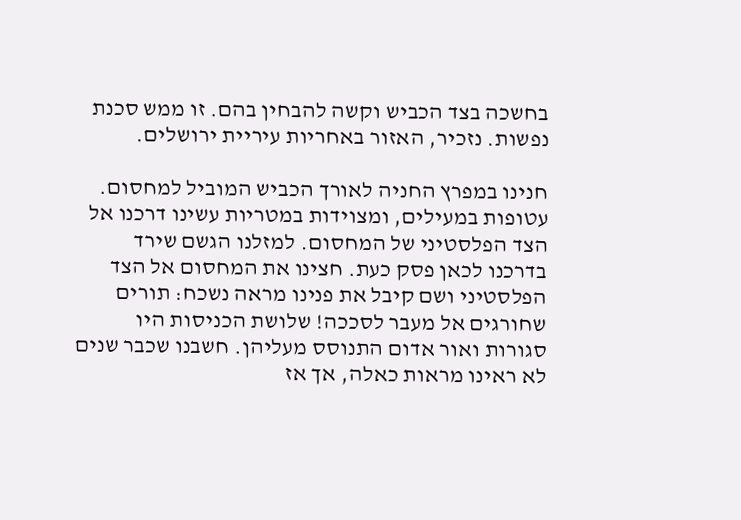בחשכה בצד הכביש וקשה להבחין בהם. זו ממש סכנת נפשות. נזכיר, האזור באחריות עיריית ירושלים.

חנינו במפרץ החניה לאורך הכביש המוביל למחסום. עטופות במעילים, ומצוידות במטריות עשינו דרכנו אל הצד הפלסטיני של המחסום. למזלנו הגשם שירד בדרכנו לכאן פסק כעת. חצינו את המחסום אל הצד הפלסטיני ושם קיבל את פנינו מראה נשכח: תורים שחורגים אל מעבר לסככה! שלושת הכניסות היו סגורות ואור אדום התנוסס מעליהן. חשבנו שכבר שנים לא ראינו מראות כאלה, אך אז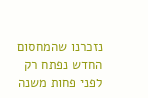נזכרנו שהמחסום החדש נפתח רק לפני פחות משנה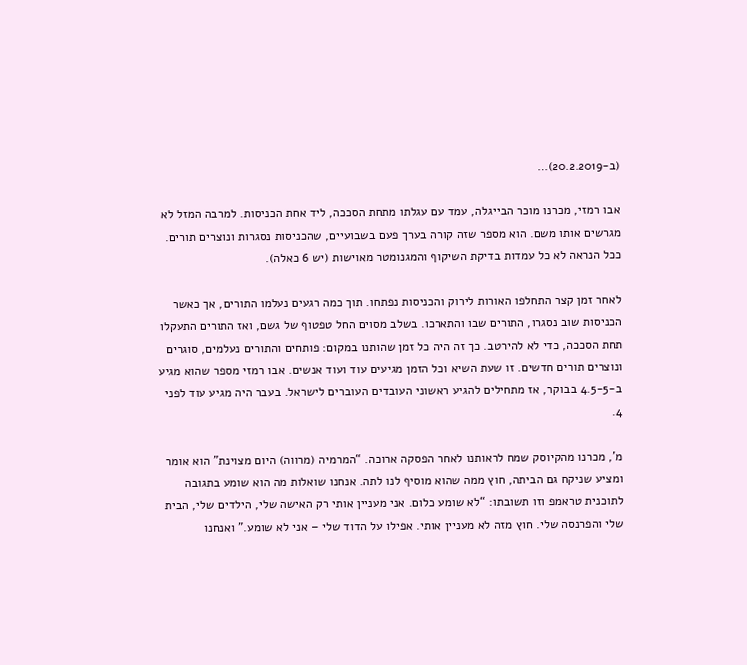(ב-20.2.2019)…

אבו רמזי, מכרנו מוכר הבייגלה, עמד עם עגלתו מתחת הסככה, ליד אחת הכניסות. למרבה המזל לא מגרשים אותו משם. הוא מספר שזה קורה בערך פעם בשבועיים, שהכניסות נסגרות ונוצרים תורים. ככל הנראה לא כל עמדות בדיקת השיקוף והמגנומטר מאוישות (יש 6 כאלה).

לאחר זמן קצר התחלפו האורות לירוק והכניסות נפתחו. תוך כמה רגעים נעלמו התורים, אך כאשר הכניסות שוב נסגרו, התורים שבו והתארכו. בשלב מסוים החל טפטוף של גשם, ואז התורים התעקלו תחת הסככה, כדי לא להירטב. כך זה היה כל זמן שהותנו במקום: פותחים והתורים נעלמים, סוגרים ונוצרים תורים חדשים. זו שעת השיא וכל הזמן מגיעים עוד ועוד אנשים. אבו רמזי מספר שהוא מגיע ב-4.5-5 בבוקר, אז מתחילים להגיע ראשוני העובדים העוברים לישראל. בעבר היה מגיע עוד לפני 4.

מ’, מכרנו מהקיוסק שמח לראותנו לאחר הפסקה ארוכה. “המרמיה (מרווה) היום מצוינת” הוא אומר ומציע שניקח גם הביתה, חוץ ממה שהוא מוסיף לנו לתה. אנחנו שואלות מה הוא שומע בתגובה לתוכנית טראמפ וזו תשובתו: “לא שומע כלום. אני מעניין אותי רק האישה שלי, הילדים שלי, הבית שלי והפרנסה שלי. חוץ מזה לא מעניין אותי. אפילו על הדוד שלי – אני לא שומע.” ואנחנו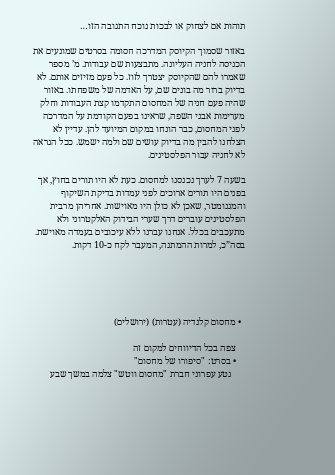תוהות אם לצחוק או לבכות נוכח התגובה הזו…

באזור שסמוך הקיוסק המדרכה חסומה בסרטים שמונעים את הכניסה לחניה העליונה. מתבצעות שם עבודות. מ’ מספר שאמרו להם שהקיוסק יצטרך לזוז. כל פעם מזיזים אותם. לא בדיוק ברור מה בונים שם, על האדמה של משפחתו. באזור שהיה פעם חניה של המחסום התקדמו קצת העבודות וחלק מערימות אבני השפה, שראינו בפעם הקודמת על המדרכה לפני המחסום, כבר הונחו במקום המיועד להן. עדיין לא הצלחנו להבין מה בדיוק עושים שם ולמה ישמש. ככל הנראה לא לחניה עבור הפלסטינים.

בשעה 7 לערך נכנסנו למחסום. כעת לא היו תורים בחוץ, אך בפנים היו תורים ארוכים לפני עמדות בדיקת השיקוף והמגנומטר, שאכן לא כולן היו מאוישות. אחריהן מרבית הפלסטינים עוברים דרך שערי הבידוק האלקטרוני ולא מתעכבים בכלל. אנחנו עברנו ללא עיכובים בעמדה מאוישת. בסה”כ, למרות ההמתנה, המעבר לקח כ-10 דקות.





  • מחסום קלנדיה (עטרות) (ירושלים)

    צפה בכל הדיווחים למקום זה
    • בסרט: "סיפורו של מחסום"
      נטע עפרוני חברת "מחסום ווטש" צלמה במשך שבע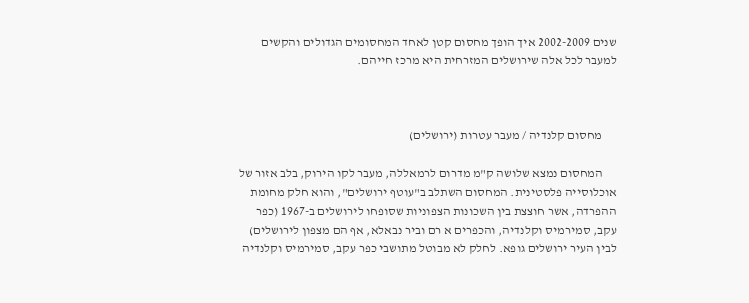שנים 2002-2009 איך הופך מחסום קטן לאחד המחסומים הגדולים והקשים למעבר לכל אלה שירושלים המזרחית היא מרכז חייהם.



      מחסום קלנדיה / מעבר עטרות (ירושלים)

      המחסום נמצא שלושה ק"מ מדרום לרמאללה, מעבר לקו הירוק, בלב אזור של אוכלוסייה פלסטינית. המחסום השתלב ב"עוטף ירושלים", והוא חלק מחומת ההפרדה, אשר חוצצת בין השכונות הצפוניות שסופחו לירושלים ב-1967 (כפר עקב, סמירמיס וקלנדיה, והכפרים א רם וביר נבאלא, אף הם מצפון לירושלים) לבין העיר ירושלים גופא. לחלק לא מבוטל מתושבי כפר עקב, סמירמיס וקלנדיה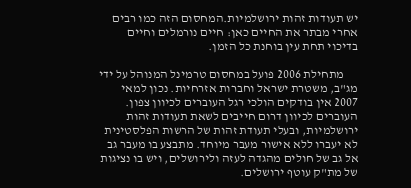יש תעודות זהות ירושלמיות.המחסום הזה כמו רבים אחרי מבתר את החיים כאן: חיים נורמלים וחיים בדיכוי תחת עין בוחנת כל הזמן.

      מתחילת 2006 פועל במחסום טרמינל המנוהל על ידי מג"ב, משטרת ישראל וחברות אזרחיות. נכון למאי 2007 אין בודקים הולכי רגל העוברים לכיוון צפון. העוברים לכיוון דרום חייבים לשאת תעודות זהות ירושלמיות, ובעלי תעודת זהות של הרשות הפלסטינית לא יעברו ללא אישור מעבר מיוחד. מתבצע בו מעבר גב אל גב של חולים מהגדה לעזה ולירושלים, ויש בו נציגות של מת"ק עוטף ירושלים.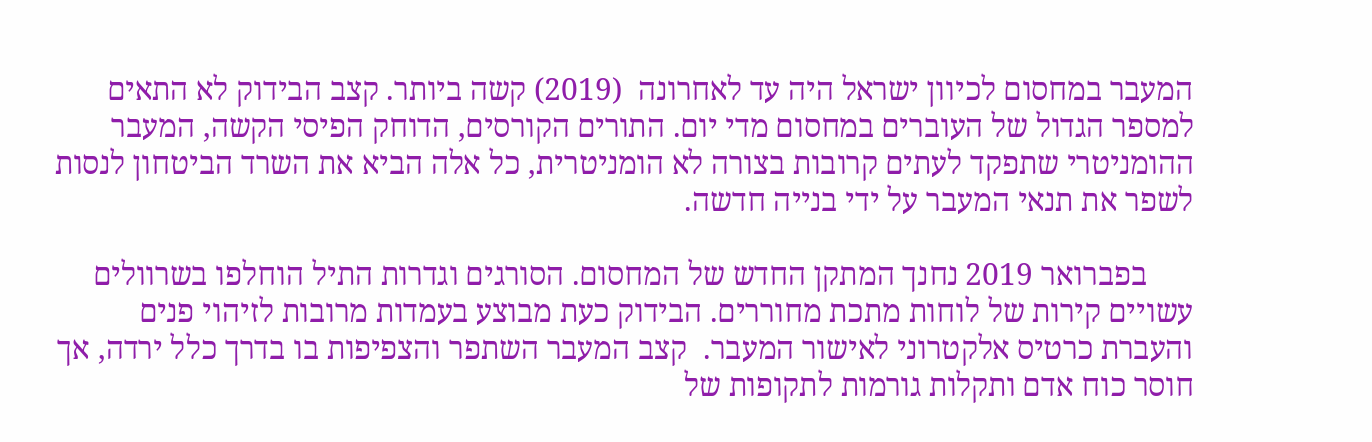המעבר במחסום לכיוון ישראל היה עד לאחרונה  (2019) קשה ביותר. קצב הבידוק לא התאים למספר הגדול של העוברים במחסום מדי יום. התורים הקורסים, הדוחק הפיסי הקשה, המעבר ההומניטרי שתפקד לעתים קרובות בצורה לא הומניטרית, כל אלה הביא את השרד הביטחון לנסות לשפר את תנאי המעבר על ידי בנייה חדשה.

      בפברואר 2019 נחנך המתקן החדש של המחסום. הסורגים וגדרות התיל הוחלפו בשרוולים עשויים קירות של לוחות מתכת מחוררים. הבידוק כעת מבוצע בעמדות מרובות לזיהוי פנים והעברת כרטיס אלקטרוני לאישור המעבר.  קצב המעבר השתפר והצפיפות בו בדרך כלל ירדה, אך חוסר כוח אדם ותקלות גורמות לתקופות של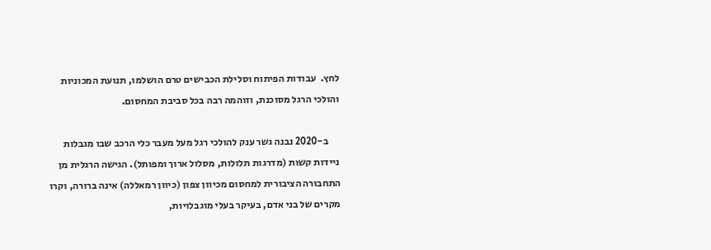לחץ.  עבודות הפיתוח וסלילת הכבישים טרם הושלמו, תנועת המכוניות והולכי הרגל מסוכנת, וזוהמה רבה בכל סביבת המחסום.

      ב-2020 נבנה גשר ענק להולכי רגל מעל מעבר כלי הרכב שבו מגבלות ניידות קשות (מדרגות תלולות, מסלול ארוך ומפותל). הגישה הרגלית מן התחבורה הציבורית למחסום מכיוון צפון (כיוון רמאללה) אינה ברורה, וקרו מקרים של בני אדם, בעיקר בעלי מוגבלויות,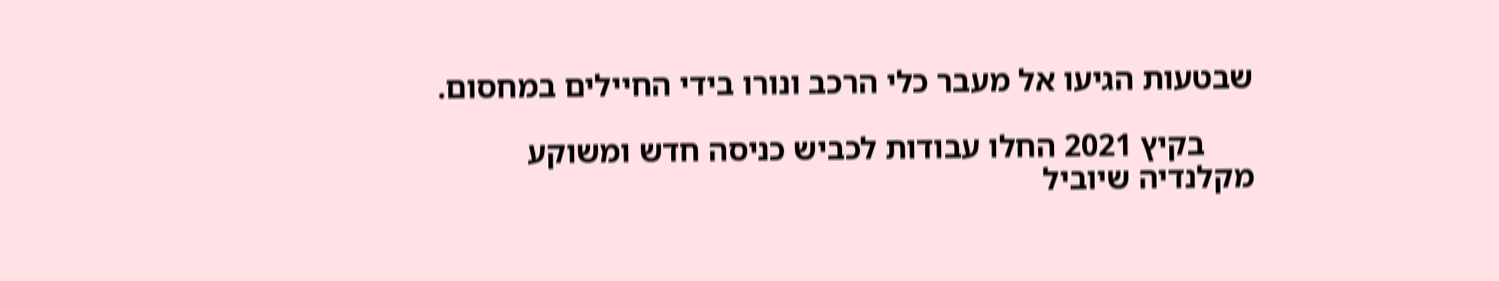שבטעות הגיעו אל מעבר כלי הרכב ונורו בידי החיילים במחסום.

      בקיץ 2021 החלו עבודות לכביש כניסה חדש ומשוקע מקלנדיה שיוביל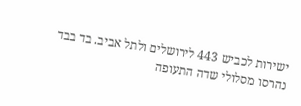ישירות לכביש 443 לירושלים ולתל אביב. בד בבד נהרסו מסלולי שדה התעופה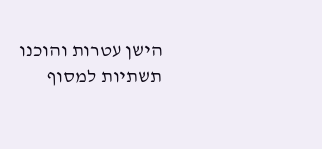הישן עטרות והוכנו תשתיות למסוף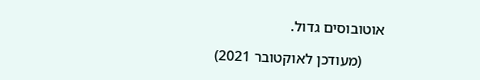אוטובוסים גדול.

      (מעודכן לאוקטובר 2021)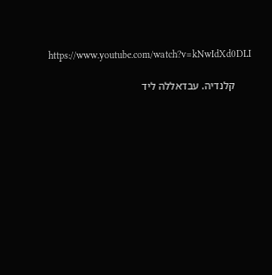https://www.youtube.com/watch?v=kNwIdXd0DLI

      קלנדיה. עבדאללה ליד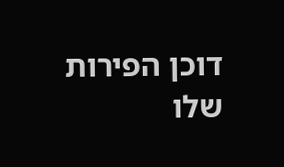דוכן הפירות שלו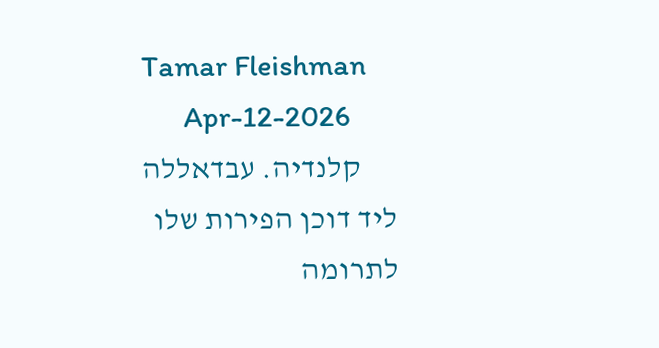Tamar Fleishman
      Apr-12-2026
      קלנדיה. עבדאללה ליד דוכן הפירות שלו
לתרומה